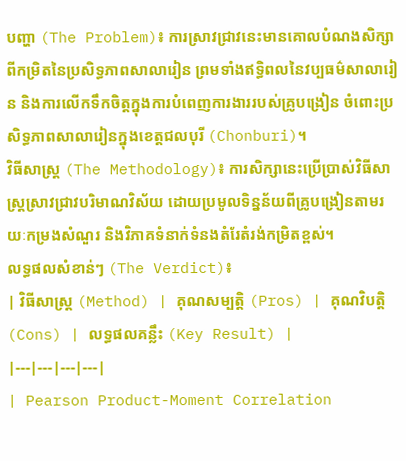បញ្ហា (The Problem)៖ ការស្រាវជ្រាវនេះមានគោលបំណងសិក្សាពីកម្រិតនៃប្រសិទ្ធភាពសាលារៀន ព្រមទាំងឥទ្ធិពលនៃវប្បធម៌សាលារៀន និងការលើកទឹកចិត្តក្នុងការបំពេញការងាររបស់គ្រូបង្រៀន ចំពោះប្រសិទ្ធភាពសាលារៀនក្នុងខេត្តជលបុរី (Chonburi)។
វិធីសាស្ត្រ (The Methodology)៖ ការសិក្សានេះប្រើប្រាស់វិធីសាស្ត្រស្រាវជ្រាវបរិមាណវិស័យ ដោយប្រមូលទិន្នន័យពីគ្រូបង្រៀនតាមរយៈកម្រងសំណួរ និងវិភាគទំនាក់ទំនងតំរែតំរង់កម្រិតខ្ពស់។
លទ្ធផលសំខាន់ៗ (The Verdict)៖
| វិធីសាស្ត្រ (Method) | គុណសម្បត្តិ (Pros) | គុណវិបត្តិ (Cons) | លទ្ធផលគន្លឹះ (Key Result) |
|---|---|---|---|
| Pearson Product-Moment Correlation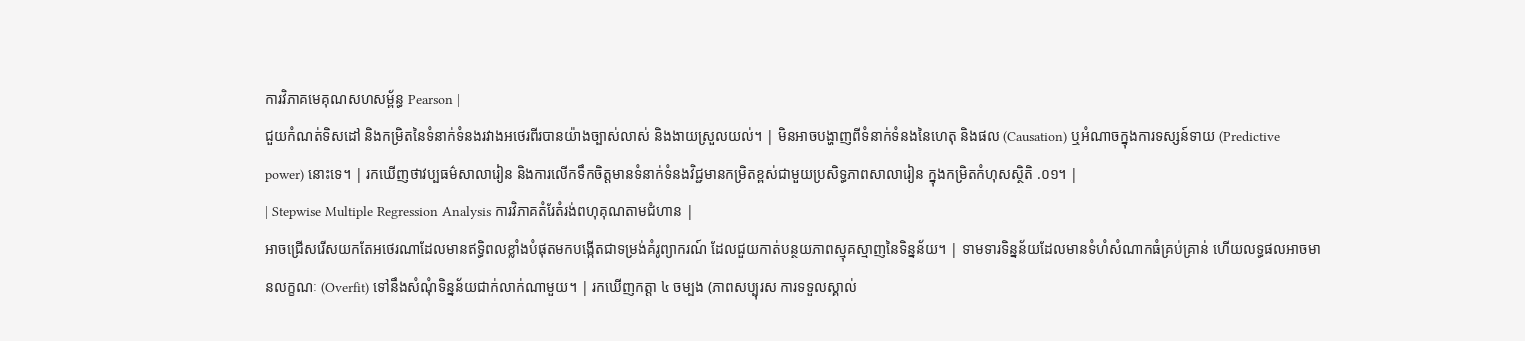ការវិភាគមេគុណសហសម្ព័ន្ធ Pearson |
ជួយកំណត់ទិសដៅ និងកម្រិតនៃទំនាក់ទំនងរវាងអថេរពីរបានយ៉ាងច្បាស់លាស់ និងងាយស្រួលយល់។ | មិនអាចបង្ហាញពីទំនាក់ទំនងនៃហេតុ និងផល (Causation) ឬអំណាចក្នុងការទស្សន៍ទាយ (Predictive power) នោះទេ។ | រកឃើញថាវប្បធម៌សាលារៀន និងការលើកទឹកចិត្តមានទំនាក់ទំនងវិជ្ជមានកម្រិតខ្ពស់ជាមួយប្រសិទ្ធភាពសាលារៀន ក្នុងកម្រិតកំហុសស្ថិតិ .០១។ |
| Stepwise Multiple Regression Analysis ការវិភាគតំរែតំរង់ពហុគុណតាមជំហាន |
អាចជ្រើសរើសយកតែអថេរណាដែលមានឥទ្ធិពលខ្លាំងបំផុតមកបង្កើតជាទម្រង់គំរូព្យាករណ៍ ដែលជួយកាត់បន្ថយភាពស្មុគស្មាញនៃទិន្នន័យ។ | ទាមទារទិន្នន័យដែលមានទំហំសំណាកធំគ្រប់គ្រាន់ ហើយលទ្ធផលអាចមានលក្ខណៈ (Overfit) ទៅនឹងសំណុំទិន្នន័យជាក់លាក់ណាមួយ។ | រកឃើញកត្តា ៤ ចម្បង (ភាពសប្បុរស ការទទួលស្គាល់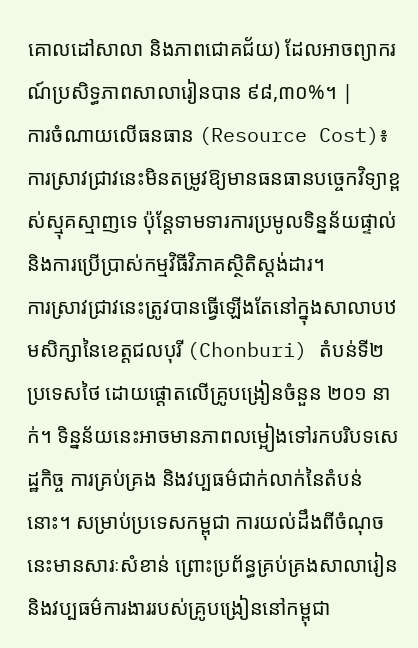គោលដៅសាលា និងភាពជោគជ័យ) ដែលអាចព្យាករណ៍ប្រសិទ្ធភាពសាលារៀនបាន ៩៨,៣០%។ |
ការចំណាយលើធនធាន (Resource Cost)៖ ការស្រាវជ្រាវនេះមិនតម្រូវឱ្យមានធនធានបច្ចេកវិទ្យាខ្ពស់ស្មុគស្មាញទេ ប៉ុន្តែទាមទារការប្រមូលទិន្នន័យផ្ទាល់ និងការប្រើប្រាស់កម្មវិធីវិភាគស្ថិតិស្តង់ដារ។
ការស្រាវជ្រាវនេះត្រូវបានធ្វើឡើងតែនៅក្នុងសាលាបឋមសិក្សានៃខេត្តជលបុរី (Chonburi) តំបន់ទី២ ប្រទេសថៃ ដោយផ្តោតលើគ្រូបង្រៀនចំនួន ២០១ នាក់។ ទិន្នន័យនេះអាចមានភាពលម្អៀងទៅរកបរិបទសេដ្ឋកិច្ច ការគ្រប់គ្រង និងវប្បធម៌ជាក់លាក់នៃតំបន់នោះ។ សម្រាប់ប្រទេសកម្ពុជា ការយល់ដឹងពីចំណុចនេះមានសារៈសំខាន់ ព្រោះប្រព័ន្ធគ្រប់គ្រងសាលារៀន និងវប្បធម៌ការងាររបស់គ្រូបង្រៀននៅកម្ពុជា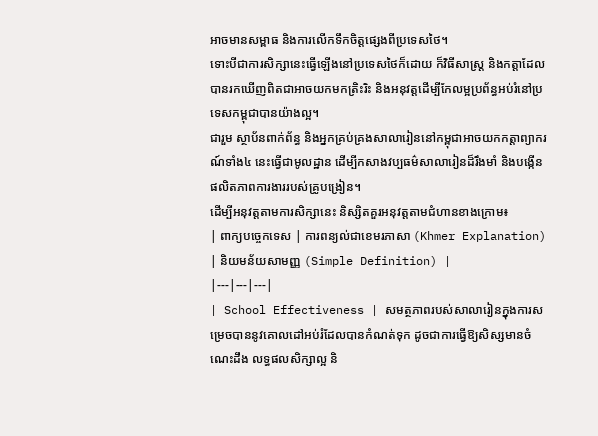អាចមានសម្ពាធ និងការលើកទឹកចិត្តផ្សេងពីប្រទេសថៃ។
ទោះបីជាការសិក្សានេះធ្វើឡើងនៅប្រទេសថៃក៏ដោយ ក៏វិធីសាស្ត្រ និងកត្តាដែលបានរកឃើញពិតជាអាចយកមកត្រិះរិះ និងអនុវត្តដើម្បីកែលម្អប្រព័ន្ធអប់រំនៅប្រទេសកម្ពុជាបានយ៉ាងល្អ។
ជារួម ស្ថាប័នពាក់ព័ន្ធ និងអ្នកគ្រប់គ្រងសាលារៀននៅកម្ពុជាអាចយកកត្តាព្យាករណ៍ទាំង៤ នេះធ្វើជាមូលដ្ឋាន ដើម្បីកសាងវប្បធម៌សាលារៀនដ៏រឹងមាំ និងបង្កើនផលិតភាពការងាររបស់គ្រូបង្រៀន។
ដើម្បីអនុវត្តតាមការសិក្សានេះ និស្សិតគួរអនុវត្តតាមជំហានខាងក្រោម៖
| ពាក្យបច្ចេកទេស | ការពន្យល់ជាខេមរភាសា (Khmer Explanation) | និយមន័យសាមញ្ញ (Simple Definition) |
|---|---|---|
| School Effectiveness | សមត្ថភាពរបស់សាលារៀនក្នុងការសម្រេចបាននូវគោលដៅអប់រំដែលបានកំណត់ទុក ដូចជាការធ្វើឱ្យសិស្សមានចំណេះដឹង លទ្ធផលសិក្សាល្អ និ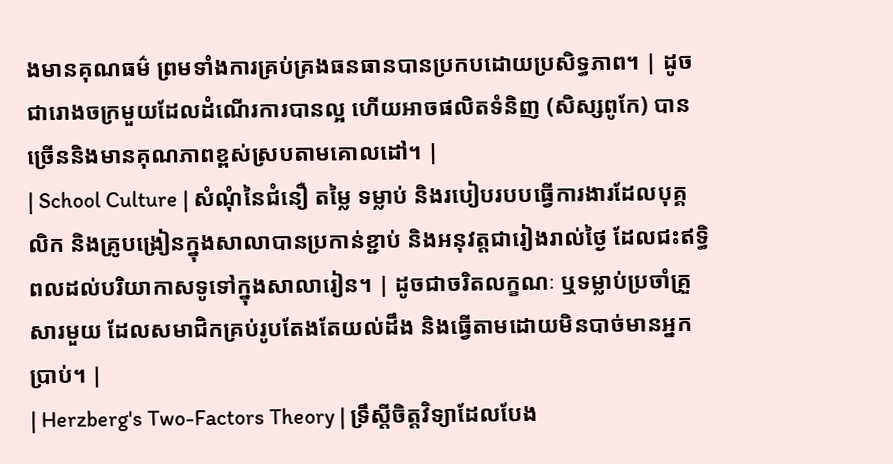ងមានគុណធម៌ ព្រមទាំងការគ្រប់គ្រងធនធានបានប្រកបដោយប្រសិទ្ធភាព។ | ដូចជារោងចក្រមួយដែលដំណើរការបានល្អ ហើយអាចផលិតទំនិញ (សិស្សពូកែ) បានច្រើននិងមានគុណភាពខ្ពស់ស្របតាមគោលដៅ។ |
| School Culture | សំណុំនៃជំនឿ តម្លៃ ទម្លាប់ និងរបៀបរបបធ្វើការងារដែលបុគ្គលិក និងគ្រូបង្រៀនក្នុងសាលាបានប្រកាន់ខ្ជាប់ និងអនុវត្តជារៀងរាល់ថ្ងៃ ដែលជះឥទ្ធិពលដល់បរិយាកាសទូទៅក្នុងសាលារៀន។ | ដូចជាចរិតលក្ខណៈ ឬទម្លាប់ប្រចាំគ្រួសារមួយ ដែលសមាជិកគ្រប់រូបតែងតែយល់ដឹង និងធ្វើតាមដោយមិនបាច់មានអ្នកប្រាប់។ |
| Herzberg's Two-Factors Theory | ទ្រឹស្តីចិត្តវិទ្យាដែលបែង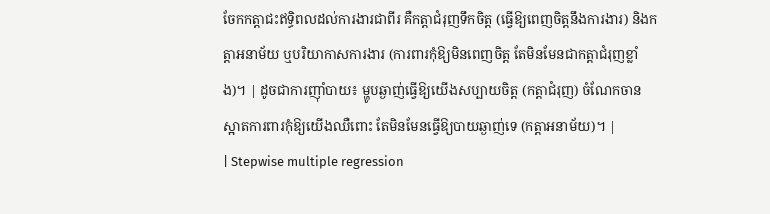ចែកកត្តាជះឥទ្ធិពលដល់ការងារជាពីរ គឺកត្តាជំរុញទឹកចិត្ត (ធ្វើឱ្យពេញចិត្តនឹងការងារ) និងកត្តាអនាម័យ ឬបរិយាកាសការងារ (ការពារកុំឱ្យមិនពេញចិត្ត តែមិនមែនជាកត្តាជំរុញខ្លាំង)។ | ដូចជាការញ៉ាំបាយ៖ ម្ហូបឆ្ងាញ់ធ្វើឱ្យយើងសប្បាយចិត្ត (កត្តាជំរុញ) ចំណែកចានស្អាតការពារកុំឱ្យយើងឈឺពោះ តែមិនមែនធ្វើឱ្យបាយឆ្ងាញ់ទេ (កត្តាអនាម័យ)។ |
| Stepwise multiple regression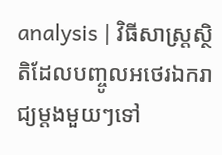analysis | វិធីសាស្ត្រស្ថិតិដែលបញ្ចូលអថេរឯករាជ្យម្តងមួយៗទៅ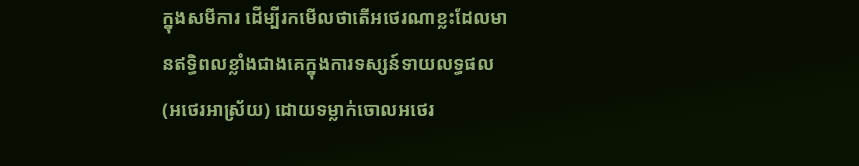ក្នុងសមីការ ដើម្បីរកមើលថាតើអថេរណាខ្លះដែលមានឥទ្ធិពលខ្លាំងជាងគេក្នុងការទស្សន៍ទាយលទ្ធផល (អថេរអាស្រ័យ) ដោយទម្លាក់ចោលអថេរ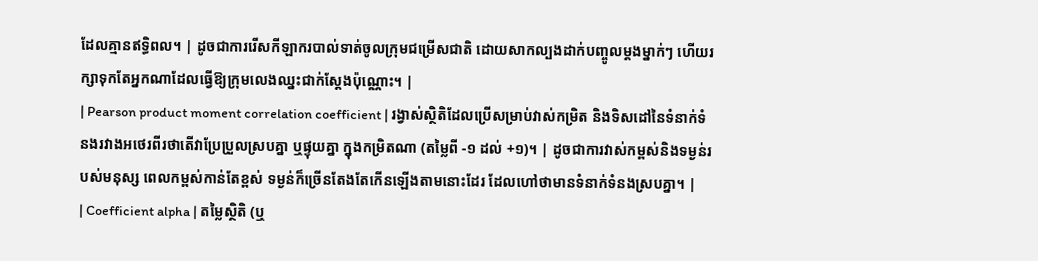ដែលគ្មានឥទ្ធិពល។ | ដូចជាការរើសកីឡាករបាល់ទាត់ចូលក្រុមជម្រើសជាតិ ដោយសាកល្បងដាក់បញ្ចូលម្តងម្នាក់ៗ ហើយរក្សាទុកតែអ្នកណាដែលធ្វើឱ្យក្រុមលេងឈ្នះជាក់ស្តែងប៉ុណ្ណោះ។ |
| Pearson product moment correlation coefficient | រង្វាស់ស្ថិតិដែលប្រើសម្រាប់វាស់កម្រិត និងទិសដៅនៃទំនាក់ទំនងរវាងអថេរពីរថាតើវាប្រែប្រួលស្របគ្នា ឬផ្ទុយគ្នា ក្នុងកម្រិតណា (តម្លៃពី -១ ដល់ +១)។ | ដូចជាការវាស់កម្ពស់និងទម្ងន់របស់មនុស្ស ពេលកម្ពស់កាន់តែខ្ពស់ ទម្ងន់ក៏ច្រើនតែងតែកើនឡើងតាមនោះដែរ ដែលហៅថាមានទំនាក់ទំនងស្របគ្នា។ |
| Coefficient alpha | តម្លៃស្ថិតិ (ឬ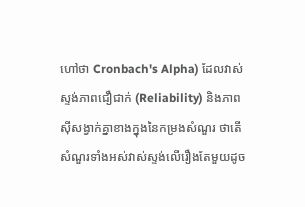ហៅថា Cronbach's Alpha) ដែលវាស់ស្ទង់ភាពជឿជាក់ (Reliability) និងភាពស៊ីសង្វាក់គ្នាខាងក្នុងនៃកម្រងសំណួរ ថាតើសំណួរទាំងអស់វាស់ស្ទង់លើរឿងតែមួយដូច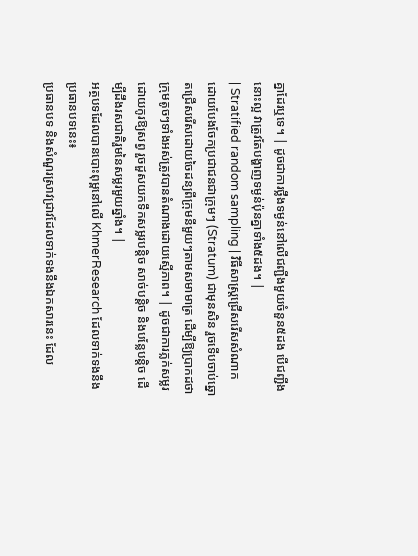គ្នាដែរឬទេ។ | ដូចជាការថ្លឹងទម្ងន់នៅលើជញ្ជីងមួយចំនួន៥ដង បើជញ្ជីងនោះល្អ វាត្រូវតែបង្ហាញទម្ងន់ប៉ុនគ្នាទាំង៥ដង។ |
| Stratified random sampling | វិធីសាស្ត្រជ្រើសរើសសំណាកដោយបែងចែកប្រជាជនជាក្រុមៗ (Stratum) ជាមុនសិន រួចទើបចាប់ឆ្នោតជ្រើសរើសដោយចៃដន្យពីក្រុមនីមួយៗតាមសមាមាត្រ ដើម្បីឱ្យប្រាកដថាក្រុមតូចៗទាំងអស់ត្រូវបានតំណាងដោយស្មើភាព។ | ដូចជាការភ្លក់សម្លរដោយកូរឱ្យសព្វ រួចដួសយកទឹកសម្លរបន្តិច សាច់បន្តិច និងបន្លែបន្តិច ដើម្បីដឹងរសជាតិរួមនៃសម្លរមួយឆ្នាំង។ |
អត្ថបទដែលបានបោះពុម្ពនៅលើ KhmerResearch ដែលទាក់ទងនឹងប្រធានបទនេះ៖
ប្រធានបទ និងសំណួរស្រាវជ្រាវដែលទាក់ទងនឹងឯកសារនេះ ដែល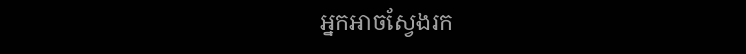អ្នកអាចស្វែងរក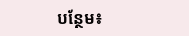បន្ថែម៖